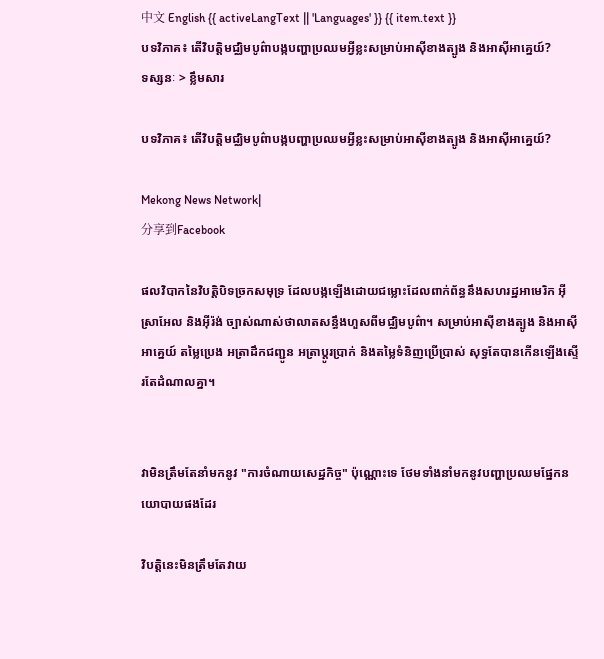中文 English {{ activeLangText || 'Languages' }} {{ item.text }}
បទវិភាគ៖ តើវិបត្តិមជ្ឈិមបូព៌ាបង្កបញ្ហាប្រឈមអ្វីខ្លះសម្រាប់អាស៊ីខាងត្បូង និងអាស៊ីអាគ្នេយ៍?
ទស្សនៈ > ខ្លឹមសារ

បទវិភាគ៖ តើវិបត្តិមជ្ឈិមបូព៌ាបង្កបញ្ហាប្រឈមអ្វីខ្លះសម្រាប់អាស៊ីខាងត្បូង និងអាស៊ីអាគ្នេយ៍?

Mekong News Network|
分享到Facebook

ផលវិបាកនៃវិបត្តិបិទច្រកសមុទ្រ ដែលបង្កឡើងដោយជម្លោះដែលពាក់ព័ន្ធនឹងសហរដ្ឋអាមេរិក អ៊ីស្រាអែល និងអ៊ីរ៉ង់ ច្បាស់ណាស់ថាលាតសន្ធឹងហួសពីមជ្ឈិមបូព៌ា។ សម្រាប់អាស៊ីខាងត្បូង និងអាស៊ីអាគ្នេយ៍ តម្លៃប្រេង អត្រាដឹកជញ្ជូន អត្រាប្តូរប្រាក់ និងតម្លៃទំនិញប្រើប្រាស់ សុទ្ធតែបានកើនឡើងស្ទើរតែដំណាលគ្នា។


វាមិនត្រឹមតែនាំមកនូវ "ការចំណាយសេដ្ឋកិច្ច" ប៉ុណ្ណោះទេ ថែមទាំងនាំមកនូវបញ្ហាប្រឈមផ្នែកនយោបាយផងដែរ

វិបត្តិនេះមិនត្រឹមតែវាយ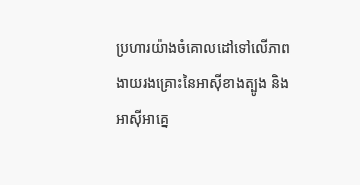ប្រហារយ៉ាងចំគោលដៅទៅលើភាពងាយរងគ្រោះនៃអាស៊ីខាងត្បូង និងអាស៊ីអាគ្នេ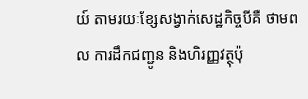យ៍ តាមរយៈខ្សែសង្វាក់សេដ្ឋកិច្ចបីគឺ ថាមពល ការដឹកជញ្ជូន និងហិរញ្ញវត្ថុប៉ុ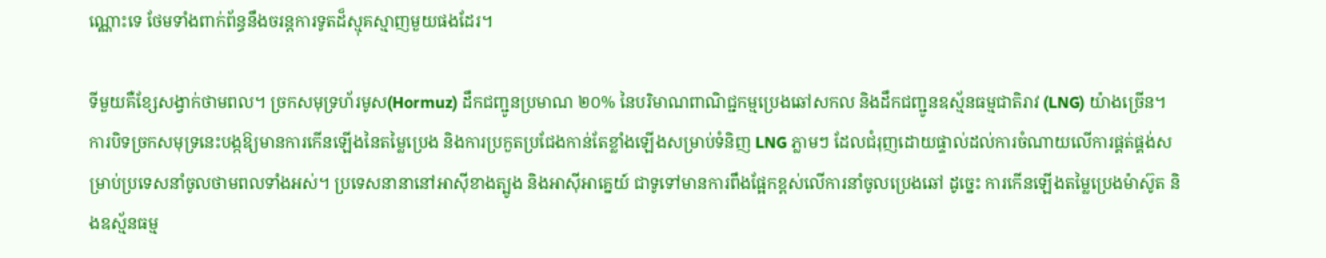ណ្ណោះទេ ថែមទាំងពាក់ព័ន្ធនឹងចរន្តការទូតដ៏ស្មុគស្មាញមួយផងដែរ។

ទីមួយគឺខ្សែសង្វាក់ថាមពល។ ច្រកសមុទ្រហ័រមូស(Hormuz) ដឹកជញ្ជូនប្រមាណ ២០% នៃបរិមាណពាណិជ្ជកម្មប្រេងឆៅសកល និងដឹកជញ្ជូនឧស្ម័នធម្មជាតិរាវ (LNG) យ៉ាងច្រើន។ ការបិទច្រកសមុទ្រនេះបង្កឱ្យមានការកើនឡើងនៃតម្លៃប្រេង និងការប្រកួតប្រជែងកាន់តែខ្លាំងឡើងសម្រាប់ទំនិញ LNG ភ្លាមៗ ដែលជំរុញដោយផ្ទាល់ដល់ការចំណាយលើការផ្គត់ផ្គង់សម្រាប់ប្រទេសនាំចូលថាមពលទាំងអស់។ ប្រទេសនានានៅអាស៊ីខាងត្បូង និងអាស៊ីអាគ្នេយ៍ ជាទូទៅមានការពឹងផ្អែកខ្ពស់លើការនាំចូលប្រេងឆៅ ដូច្នេះ ការកើនឡើងតម្លៃប្រេងម៉ាស៊ូត និងឧស្ម័នធម្ម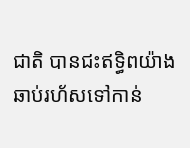ជាតិ បានជះឥទ្ធិពយ៉ាងឆាប់រហ័សទៅកាន់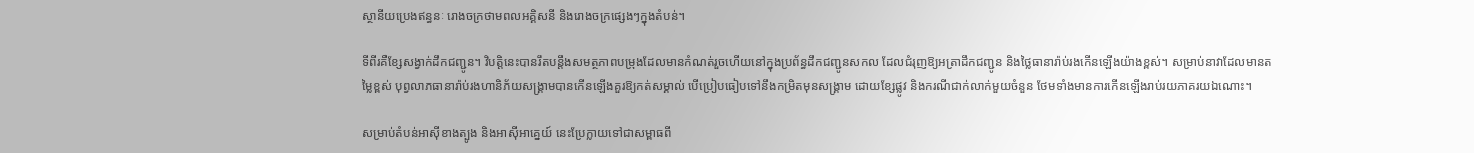ស្ថានីយប្រេងឥន្ធនៈ រោងចក្រថាមពលអគ្គិសនី និងរោងចក្រផ្សេងៗក្នុងតំបន់។

ទីពីរគឺខ្សែសង្វាក់ដឹកជញ្ជូន។ វិបត្តិនេះបានរឹតបន្តឹងសមត្ថភាពបម្រុងដែលមានកំណត់រួចហើយនៅក្នុងប្រព័ន្ធដឹកជញ្ជូនសកល ដែលជំរុញឱ្យអត្រាដឹកជញ្ជូន និងថ្លៃធានារ៉ាប់រងកើនឡើងយ៉ាងខ្ពស់។ សម្រាប់នាវាដែលមានតម្លៃខ្ពស់ បុព្វលាភធានារ៉ាប់រងហានិភ័យសង្គ្រាមបានកើនឡើងគួរឱ្យកត់សម្គាល់ បើប្រៀបធៀបទៅនឹងកម្រិតមុនសង្គ្រាម ដោយខ្សែផ្លូវ និងករណីជាក់លាក់មួយចំនួន ថែមទាំងមានការកើនឡើងរាប់រយភាគរយឯណោះ។

សម្រាប់តំបន់អាស៊ីខាងត្បូង និងអាស៊ីអាគ្នេយ៍ នេះប្រែក្លាយទៅជាសម្ពាធពី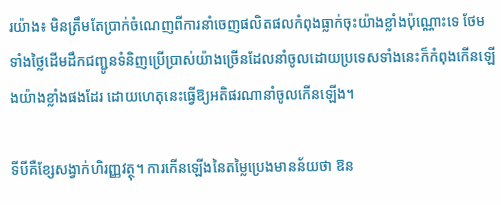រយ៉ាង៖ មិនត្រឹមតែប្រាក់ចំណេញពីការនាំចេញផលិតផលកំពុងធ្លាក់ចុះយ៉ាងខ្លាំងប៉ុណ្ណោះទេ ថែមទាំងថ្លៃដើមដឹកជញ្ជូនទំនិញប្រើប្រាស់យ៉ាងច្រើនដែលនាំចូលដោយប្រទេសទាំងនេះក៏កំពុងកើនឡើងយ៉ាងខ្លាំងផងដែរ ដោយហេតុនេះធ្វើឱ្យអតិផរណានាំចូលកើនឡើង។

ទីបីគឺខ្សែសង្វាក់ហិរញ្ញវត្ថុ។ ការកើនឡើងនៃតម្លៃប្រេងមានន័យថា ឱន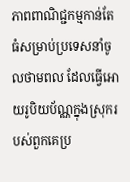ភាពពាណិជ្ជកម្មកាន់តែធំសម្រាប់ប្រទេសនាំចូលថាមពល ដែលធ្វើអោយរូបិយប័ណ្ណក្នុងស្រុករបស់ពួកគេប្រ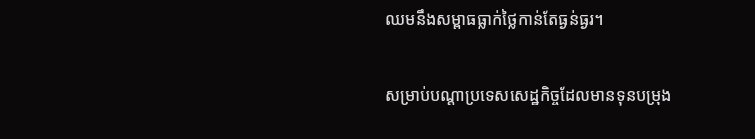ឈមនឹងសម្ពាធធ្លាក់ថ្លៃកាន់តែធ្ងន់ធ្ងរ។

សម្រាប់បណ្តាប្រទេសសេដ្ឋកិច្ចដែលមានទុនបម្រុង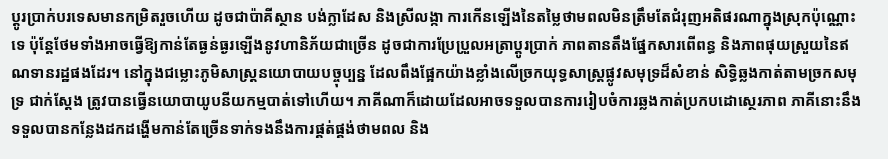ប្តូរប្រាក់បរទេសមានកម្រិតរួចហើយ ដូចជាប៉ាគីស្ថាន បង់ក្លាដែស និងស្រីលង្កា ការកើនឡើងនៃតម្លៃថាមពលមិនត្រឹមតែជំរុញអតិផរណាក្នុងស្រុកប៉ុណ្ណោះទេ ប៉ុន្តែថែមទាំងអាចធ្វើឱ្យកាន់តែធ្ងន់ធ្ងរឡើងនូវហានិភ័យជាច្រើន ដូចជាការប្រែប្រួលអត្រាប្តូរប្រាក់ ភាពតានតឹងផ្នែកសារពើពន្ធ និងភាពផុយស្រួយនៃឥណទានរដ្ឋផងដែរ។ នៅក្នុងជម្លោះភូមិសាស្ត្រនយោបាយបច្ចុប្បន្ន ដែលពឹងផ្អែកយ៉ាងខ្លាំងលើច្រកយុទ្ធសាស្ត្រផ្លូវសមុទ្រដ៏សំខាន់ សិទ្ធិឆ្លងកាត់តាមច្រកសមុទ្រ ជាក់ស្តែង ត្រូវបានធ្វើនយោបាយូបនីយកម្មបាត់ទៅហើយ។ ភាគីណាក៏ដោយដែលអាចទទួលបានការរៀបចំការឆ្លងកាត់ប្រកបដោស្ថេរភាព ភាគីនោះនឹងទទួលបានកន្លែងដកដង្ហើមកាន់តែច្រើនទាក់ទងនឹងការផ្គត់ផ្គង់ថាមពល និង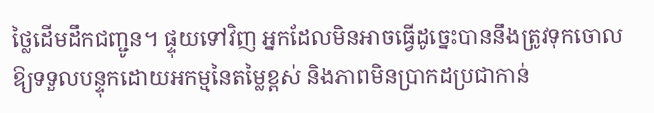ថ្លៃដើមដឹកជញ្ជូន។ ផ្ទុយទៅវិញ អ្នកដែលមិនអាចធ្វើដូច្នេះបាននឹងត្រូវទុកចោលឱ្យទទួលបន្ទុកដោយអកម្មនៃតម្លៃខ្ពស់ និងភាពមិនប្រាកដប្រជាកាន់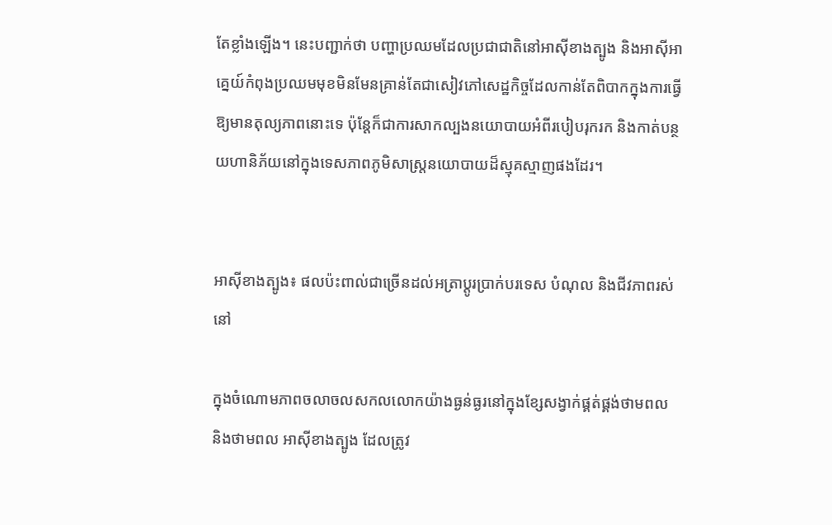តែខ្លាំងឡើង។ នេះបញ្ជាក់ថា បញ្ហាប្រឈមដែលប្រជាជាតិនៅអាស៊ីខាងត្បូង និងអាស៊ីអាគ្នេយ៍កំពុងប្រឈមមុខមិនមែនគ្រាន់តែជាសៀវភៅសេដ្ឋកិច្ចដែលកាន់តែពិបាកក្នុងការធ្វើឱ្យមានតុល្យភាពនោះទេ ប៉ុន្តែក៏ជាការសាកល្បងនយោបាយអំពីរបៀបរុករក និងកាត់បន្ថយហានិភ័យនៅក្នុងទេសភាពភូមិសាស្ត្រនយោបាយដ៏ស្មុគស្មាញផងដែរ។


អាស៊ីខាងត្បូង៖ ផលប៉ះពាល់ជាច្រើនដល់អត្រាប្តូរប្រាក់បរទេស បំណុល និងជីវភាពរស់នៅ

ក្នុងចំណោមភាពចលាចលសកលលោកយ៉ាងធ្ងន់ធ្ងរនៅក្នុងខ្សែសង្វាក់ផ្គត់ផ្គង់ថាមពល និងថាមពល អាស៊ីខាងត្បូង ដែលត្រូវ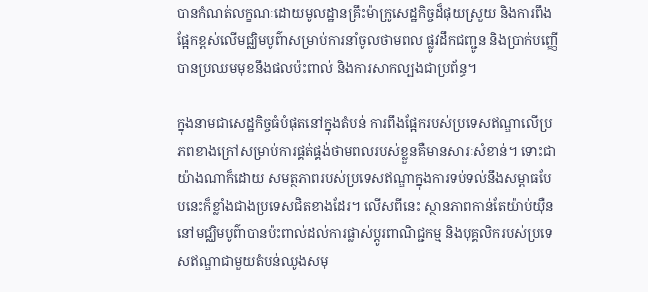បានកំណត់លក្ខណៈដោយមូលដ្ឋានគ្រឹះម៉ាក្រូសេដ្ឋកិច្ចដ៏ផុយស្រួយ និងការពឹងផ្អែកខ្ពស់លើមជ្ឈិមបូព៌ាសម្រាប់ការនាំចូលថាមពល ផ្លូវដឹកជញ្ជូន និងប្រាក់បញ្ញើ បានប្រឈមមុខនឹងផលប៉ះពាល់ និងការសាកល្បងជាប្រព័ន្ធ។

ក្នុងនាមជាសេដ្ឋកិច្ចធំបំផុតនៅក្នុងតំបន់ ការពឹងផ្អែករបស់ប្រទេសឥណ្ឌាលើប្រភពខាងក្រៅសម្រាប់ការផ្គត់ផ្គង់ថាមពលរបស់ខ្លួនគឺមានសារៈសំខាន់។ ទោះជាយ៉ាងណាក៏ដោយ សមត្ថភាពរបស់ប្រទេសឥណ្ឌាក្នុងការទប់ទល់នឹងសម្ពាធបែបនេះក៏ខ្លាំងជាងប្រទេសជិតខាងដែរ។ លើសពីនេះ ស្ថានភាពកាន់តែយ៉ាប់យ៉ឺននៅមជ្ឈិមបូព៌ាបានប៉ះពាល់ដល់ការផ្លាស់ប្តូរពាណិជ្ជកម្ម និងបុគ្គលិករបស់ប្រទេសឥណ្ឌាជាមួយតំបន់ឈូងសមុ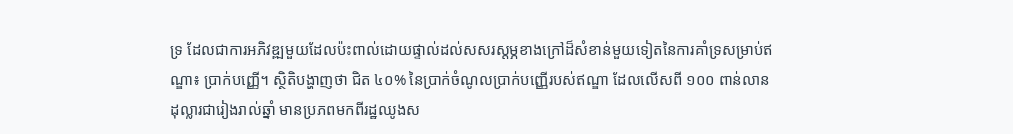ទ្រ ដែលជាការអភិវឌ្ឍមួយដែលប៉ះពាល់ដោយផ្ទាល់ដល់សសរស្តម្ភខាងក្រៅដ៏សំខាន់មួយទៀតនៃការគាំទ្រសម្រាប់ឥណ្ឌា៖ ប្រាក់បញ្ញើ។ ស្ថិតិបង្ហាញថា ជិត ៤០% នៃប្រាក់ចំណូលប្រាក់បញ្ញើរបស់ឥណ្ឌា ដែលលើសពី ១០០ ពាន់លានដុល្លារជារៀងរាល់ឆ្នាំ មានប្រភពមកពីរដ្ឋឈូងស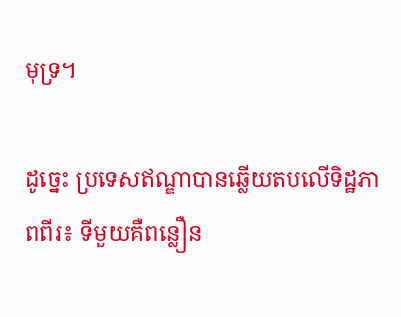មុទ្រ។

ដូច្នេះ ប្រទេសឥណ្ឌាបានឆ្លើយតបលើទិដ្ឋភាពពីរ៖ ទីមួយគឺពន្លឿន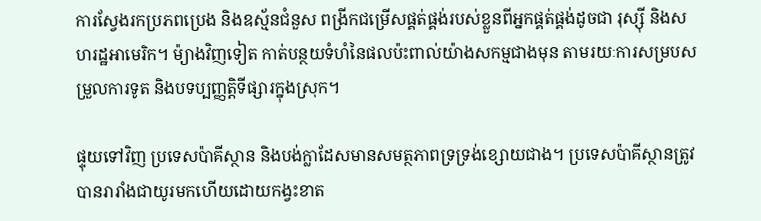ការស្វែងរកប្រភពប្រេង និងឧស្ម័នជំនួស ពង្រីកជម្រើសផ្គត់ផ្គង់របស់ខ្លួនពីអ្នកផ្គត់ផ្គង់ដូចជា រុស្ស៊ី និងសហរដ្ឋអាមេរិក។ ម៉្យាងវិញទៀត កាត់បន្ថយទំហំនៃផលប៉ះពាល់យ៉ាងសកម្មជាងមុន តាមរយៈការសម្របសម្រួលការទូត និងបទប្បញ្ញត្តិទីផ្សារក្នុងស្រុក។

ផ្ទុយទៅវិញ ប្រទេសប៉ាគីស្ថាន និងបង់ក្លាដែសមានសមត្ថភាពទ្រទ្រង់ខ្សោយជាង។ ប្រទេសប៉ាគីស្ថានត្រូវបានរារាំងជាយូរមកហើយដោយកង្វះខាត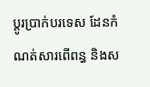ប្តូរប្រាក់បរទេស ដែនកំណត់សារពើពន្ធ និងស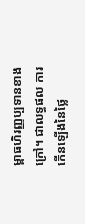ម្ពាធហិរញ្ញប្បទានខាងក្រៅ។ ជាលទ្ធផល ការកើនឡើងនៃថ្លៃ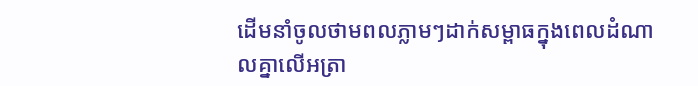ដើមនាំចូលថាមពលភ្លាមៗដាក់សម្ពាធក្នុងពេលដំណាលគ្នាលើអត្រា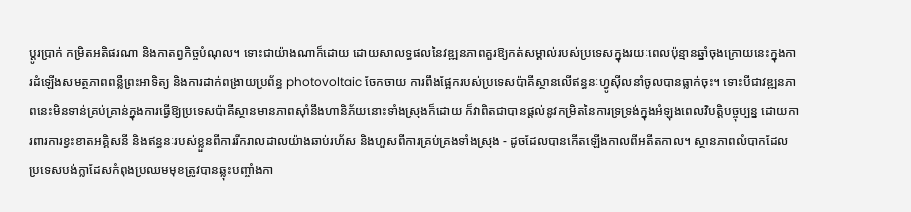ប្តូរប្រាក់ កម្រិតអតិផរណា និងកាតព្វកិច្ចបំណុល។ ទោះជាយ៉ាងណាក៏ដោយ ដោយសាលទ្ធផលនៃវឌ្ឍនភាពគួរឱ្យកត់សម្គាល់របស់ប្រទេសក្នុងរយៈពេលប៉ុន្មានឆ្នាំចុងក្រោយនេះក្នុងការដំឡើងសមត្ថភាពពន្លឺព្រះអាទិត្យ និងការដាក់ពង្រាយប្រព័ន្ធ photovoltaic ចែកចាយ ការពឹងផ្អែករបស់ប្រទេសប៉ាគីស្ថានលើឥន្ធនៈហ្វូស៊ីលនាំចូលបានធ្លាក់ចុះ។ ទោះបីជាវឌ្ឍនភាពនេះមិនទាន់គ្រប់គ្រាន់ក្នុងការធ្វើឱ្យប្រទេសប៉ាគីស្ថានមានភាពស៊ាំនឹងហានិភ័យនោះទាំងស្រុងក៏ដោយ ក៏វាពិតជាបានផ្តល់នូវកម្រិតនៃការទ្រទ្រង់ក្នុងអំឡុងពេលវិបត្តិបច្ចុប្បន្ន ដោយការពារការខ្វះខាតអគ្គិសនី និងឥន្ធនៈរបស់ខ្លួនពីការរីករាលដាលយ៉ាងឆាប់រហ័ស និងហួសពីការគ្រប់គ្រងទាំងស្រុង - ដូចដែលបានកើតឡើងកាលពីអតីតកាល។ ស្ថានភាពលំបាកដែលប្រទេសបង់ក្លាដែសកំពុងប្រឈមមុខត្រូវបានឆ្លុះបញ្ចាំងកា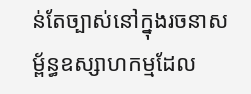ន់តែច្បាស់នៅក្នុងរចនាសម្ព័ន្ធឧស្សាហកម្មដែល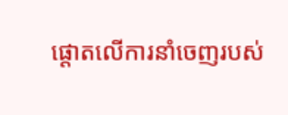ផ្តោតលើការនាំចេញរបស់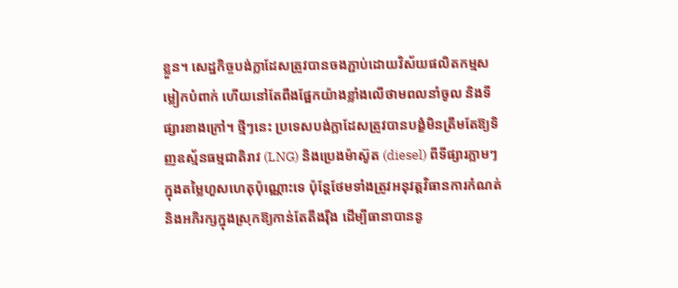ខ្លួន។ សេដ្ឋកិច្ចបង់ក្លាដែសត្រូវបានចងភ្ជាប់ដោយវិស័យផលិតកម្មសម្លៀកបំពាក់ ហើយនៅតែពឹងផ្អែកយ៉ាងខ្លាំងលើថាមពលនាំចូល និងទីផ្សារខាងក្រៅ។ ថ្មីៗនេះ ប្រទេសបង់ក្លាដែសត្រូវបានបង្ខំមិនត្រឹមតែឱ្យទិញឧស្ម័នធម្មជាតិរាវ (LNG) និងប្រេងម៉ាស៊ូត (diesel) ពីទីផ្សារភ្លាមៗក្នុងតម្លៃហួសហេតុប៉ុណ្ណោះទេ ប៉ុន្តែថែមទាំងត្រូវអនុវត្តវិធានការកំណត់ និងអភិរក្សក្នុងស្រុកឱ្យកាន់តែតឹងរ៉ឹង ដើម្បីធានាបាននូ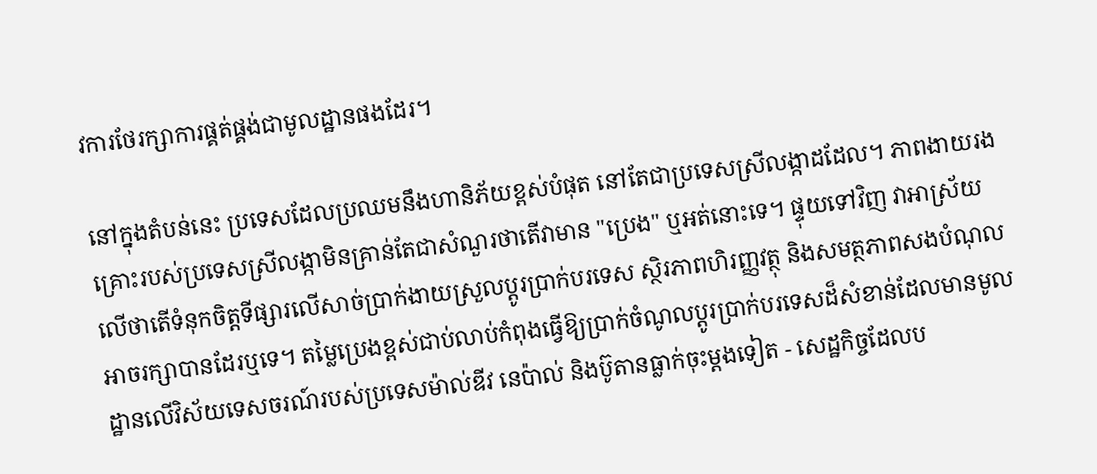វការថែរក្សាការផ្គត់ផ្គង់ជាមូលដ្ឋានផងដែរ។

នៅក្នុងតំបន់នេះ ប្រទេសដែលប្រឈមនឹងហានិភ័យខ្ពស់បំផុត នៅតែជាប្រទេសស្រីលង្កាដដែល។ ភាពងាយរងគ្រោះរបស់ប្រទេសស្រីលង្កាមិនគ្រាន់តែជាសំណួរថាតើវាមាន "ប្រេង" ឬអត់នោះទេ។ ផ្ទុយទៅវិញ វាអាស្រ័យលើថាតើទំនុកចិត្តទីផ្សារលើសាច់ប្រាក់ងាយស្រួលប្តូរប្រាក់បរទេស ស្ថិរភាពហិរញ្ញវត្ថុ និងសមត្ថភាពសងបំណុលអាចរក្សាបានដែរឬទេ។ តម្លៃប្រេងខ្ពស់ជាប់លាប់កំពុងធ្វើឱ្យប្រាក់ចំណូលប្តូរប្រាក់បរទេសដ៏សំខាន់ដែលមានមូលដ្ឋានលើវិស័យទេសចរណ៍របស់ប្រទេសម៉ាល់ឌីវ នេប៉ាល់ និងប៊ូតានធ្លាក់ចុះម្តងទៀត - សេដ្ឋកិច្ចដែលប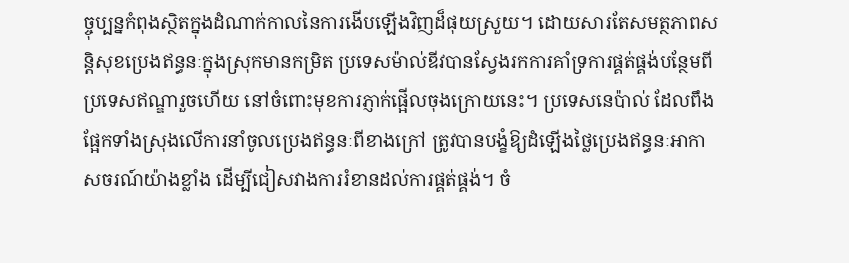ច្ចុប្បន្នកំពុងស្ថិតក្នុងដំណាក់កាលនៃការងើបឡើងវិញដ៏ផុយស្រួយ។ ដោយសារតែសមត្ថភាពសន្តិសុខប្រេងឥន្ធនៈក្នុងស្រុកមានកម្រិត ប្រទេសម៉ាល់ឌីវបានស្វែងរកការគាំទ្រការផ្គត់ផ្គង់បន្ថែមពីប្រទេសឥណ្ឌារួចហើយ នៅចំពោះមុខការភ្ញាក់ផ្អើលចុងក្រោយនេះ។ ប្រទេសនេប៉ាល់ ដែលពឹងផ្អែកទាំងស្រុងលើការនាំចូលប្រេងឥន្ធនៈពីខាងក្រៅ ត្រូវបានបង្ខំឱ្យដំឡើងថ្លៃប្រេងឥន្ធនៈអាកាសចរណ៍យ៉ាងខ្លាំង ដើម្បីជៀសវាងការរំខានដល់ការផ្គត់ផ្គង់។ ចំ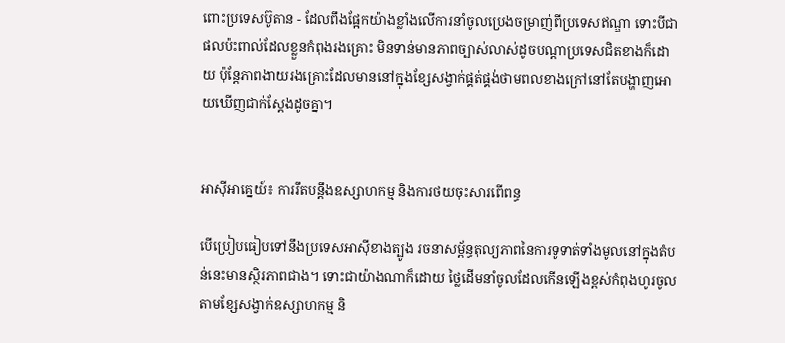ពោះប្រទេសប៊ូតាន - ដែលពឹងផ្អែកយ៉ាងខ្លាំងលើការនាំចូលប្រេងចម្រាញ់ពីប្រទេសឥណ្ឌា ទោះបីជាផលប៉ះពាល់ដែលខ្លួនកំពុងរងគ្រោះ មិនទាន់មានភាពច្បាស់លាស់ដូចបណ្តាប្រទេសជិតខាងក៏ដោយ ប៉ុន្តែភាពងាយរងគ្រោះដែលមាននៅក្នុងខ្សែសង្វាក់ផ្គត់ផ្គង់ថាមពលខាងក្រៅនៅតែបង្ហាញអោយឃើញជាក់ស្តែងដូចគ្នា។


អាស៊ីអាគ្នេយ៍៖ ការរឹតបន្តឹងឧស្សាហកម្ម និងការថយចុះសារពើពន្ធ

បើប្រៀបធៀបទៅនឹងប្រទេសអាស៊ីខាងត្បូង រចនាសម្ព័ន្ធតុល្យភាពនៃការទូទាត់ទាំងមូលនៅក្នុងតំបន់នេះមានស្ថិរភាពជាង។ ទោះជាយ៉ាងណាក៏ដោយ ថ្លៃដើមនាំចូលដែលកើនឡើងខ្ពស់កំពុងហូរចូលតាមខ្សែសង្វាក់ឧស្សាហកម្ម និ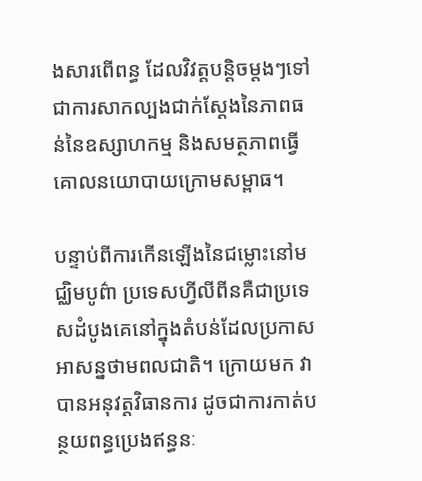ងសារពើពន្ធ ដែលវិវត្តបន្តិចម្តងៗទៅជាការសាកល្បងជាក់ស្តែងនៃភាពធន់នៃឧស្សាហកម្ម និងសមត្ថភាពធ្វើគោលនយោបាយក្រោមសម្ពាធ។

បន្ទាប់ពីការកើនឡើងនៃជម្លោះនៅមជ្ឈិមបូព៌ា ប្រទេសហ្វីលីពីនគឺជាប្រទេសដំបូងគេនៅក្នុងតំបន់ដែលប្រកាសអាសន្នថាមពលជាតិ។ ក្រោយមក វាបានអនុវត្តវិធានការ ដូចជាការកាត់បន្ថយពន្ធប្រេងឥន្ធនៈ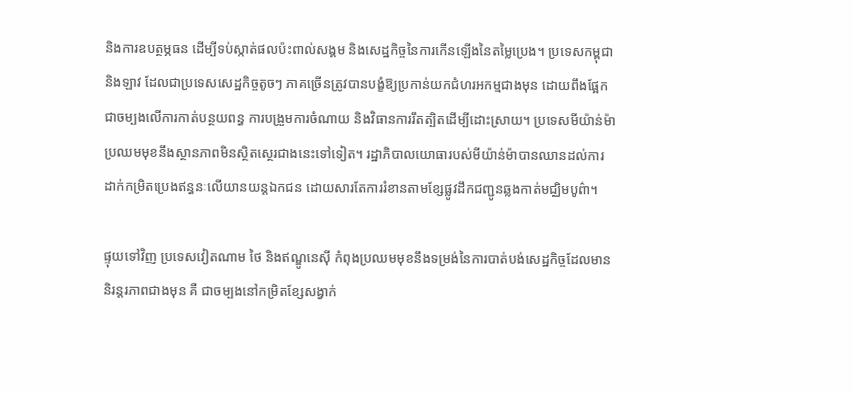និងការឧបត្ថម្ភធន ដើម្បីទប់ស្កាត់ផលប៉ះពាល់សង្គម និងសេដ្ឋកិច្ចនៃការកើនឡើងនៃតម្លៃប្រេង។ ប្រទេសកម្ពុជា និងឡាវ ដែលជាប្រទេសសេដ្ឋកិច្ចតូចៗ ភាគច្រើនត្រូវបានបង្ខំឱ្យប្រកាន់យកជំហរអកម្មជាងមុន ដោយពឹងផ្អែកជាចម្បងលើការកាត់បន្ថយពន្ធ ការបង្រួមការចំណាយ និងវិធានការរឹតត្បិតដើម្បីដោះស្រាយ។ ប្រទេសមីយ៉ាន់ម៉ាប្រឈមមុខនឹងស្ថានភាពមិនស្ថិតស្ថេរជាងនេះទៅទៀត។ រដ្ឋាភិបាលយោធារបស់មីយ៉ាន់ម៉ាបានឈានដល់ការដាក់កម្រិតប្រេងឥន្ធនៈលើយានយន្តឯកជន ដោយសារតែការរំខានតាមខ្សែផ្លូវដឹកជញ្ជូនឆ្លងកាត់មជ្ឈិមបូព៌ា។

ផ្ទុយទៅវិញ ប្រទេសវៀតណាម ថៃ និងឥណ្ឌូនេស៊ី កំពុងប្រឈមមុខនឹងទម្រង់នៃការបាត់បង់សេដ្ឋកិច្ចដែលមាននិរន្តរភាពជាងមុន គឺ ជាចម្បងនៅកម្រិតខ្សែសង្វាក់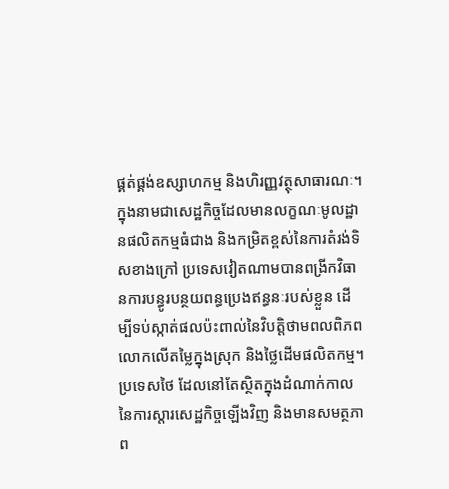ផ្គត់ផ្គង់ឧស្សាហកម្ម និងហិរញ្ញវត្ថុសាធារណៈ។ ក្នុងនាមជាសេដ្ឋកិច្ចដែលមានលក្ខណៈមូលដ្ឋានផលិតកម្មធំជាង និងកម្រិតខ្ពស់នៃការតំរង់ទិសខាងក្រៅ ប្រទេសវៀតណាមបានពង្រីកវិធានការបន្ធូរបន្ថយពន្ធប្រេងឥន្ធនៈរបស់ខ្លួន ដើម្បីទប់ស្កាត់ផលប៉ះពាល់នៃវិបត្តិថាមពលពិភពលោកលើតម្លៃក្នុងស្រុក និងថ្លៃដើមផលិតកម្ម។ ប្រទេសថៃ ដែលនៅតែស្ថិតក្នុងដំណាក់កាលនៃការស្តារសេដ្ឋកិច្ចឡើងវិញ និងមានសមត្ថភាព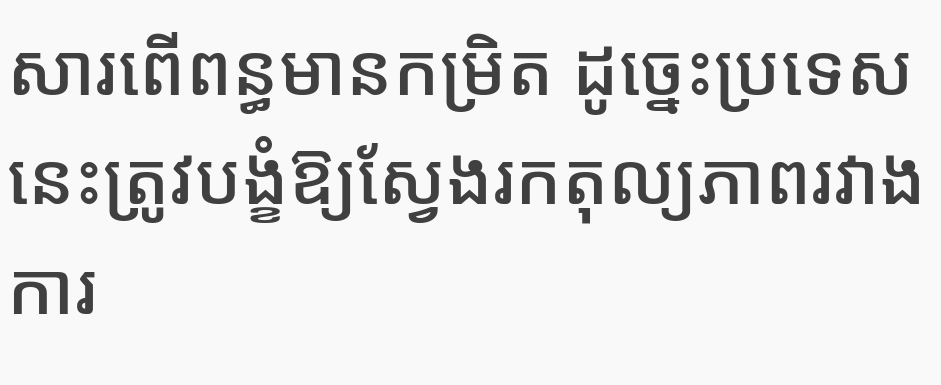សារពើពន្ធមានកម្រិត ដូច្នេះប្រទេសនេះត្រូវបង្ខំឱ្យស្វែងរកតុល្យភាពរវាងការ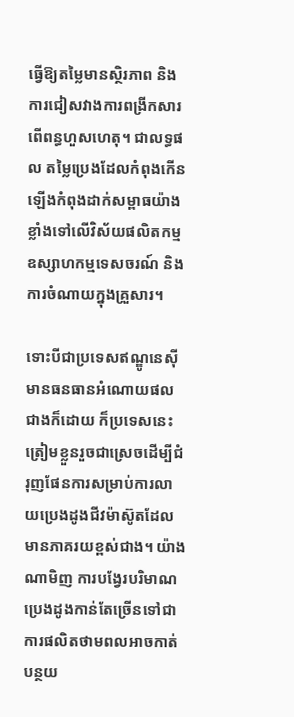ធ្វើឱ្យតម្លៃមានស្ថិរភាព និងការជៀសវាងការពង្រីកសារពើពន្ធហួសហេតុ។ ជាលទ្ធផល តម្លៃប្រេងដែលកំពុងកើនឡើងកំពុងដាក់សម្ពាធយ៉ាងខ្លាំងទៅលើវិស័យផលិតកម្ម ឧស្សាហកម្មទេសចរណ៍ និងការចំណាយក្នុងគ្រួសារ។

ទោះបីជាប្រទេសឥណ្ឌូនេស៊ីមានធនធានអំណោយផលជាងក៏ដោយ ក៏ប្រទេសនេះត្រៀមខ្លួនរួចជាស្រេចដើម្បីជំរុញផែនការសម្រាប់ការលាយប្រេងដូងជីវម៉ាស៊ូតដែលមានភាគរយខ្ពស់ជាង។ យ៉ាងណាមិញ ការបង្វែរបរិមាណប្រេងដូងកាន់តែច្រើនទៅជាការផលិតថាមពលអាចកាត់បន្ថយ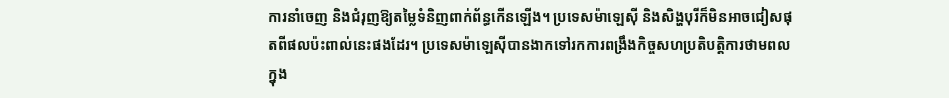ការនាំចេញ និងជំរុញឱ្យតម្លៃទំនិញពាក់ព័ន្ធកើនឡើង។ ប្រទេសម៉ាឡេស៊ី និងសិង្ហបុរីក៏មិនអាចជៀសផុតពីផលប៉ះពាល់នេះផងដែរ។ ប្រទេសម៉ាឡេស៊ីបានងាកទៅរកការពង្រឹងកិច្ចសហប្រតិបត្តិការថាមពលក្នុង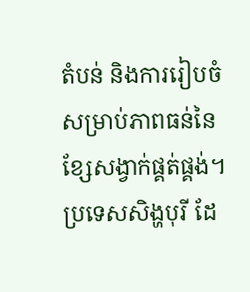តំបន់ និងការរៀបចំសម្រាប់ភាពធន់នៃខ្សែសង្វាក់ផ្គត់ផ្គង់។ ប្រទេសសិង្ហបុរី ដែ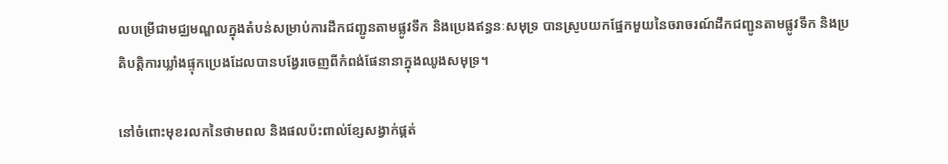លបម្រើជាមជ្ឈមណ្ឌលក្នុងតំបន់សម្រាប់ការដឹកជញ្ជូនតាមផ្លូវទឹក និងប្រេងឥន្ធនៈសមុទ្រ បានស្រូបយកផ្នែកមួយនៃចរាចរណ៍ដឹកជញ្ជូនតាមផ្លូវទឹក និងប្រតិបត្តិការឃ្លាំងផ្ទុកប្រេងដែលបានបង្វែរចេញពីកំពង់ផែនានាក្នុងឈូងសមុទ្រ។

នៅចំពោះមុខរលកនៃថាមពល និងផលប៉ះពាល់ខ្សែសង្វាក់ផ្គត់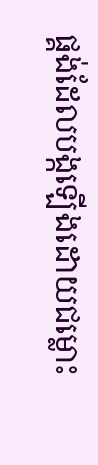ផ្គង់ដែលបង្កឡើងដោយជម្លោះ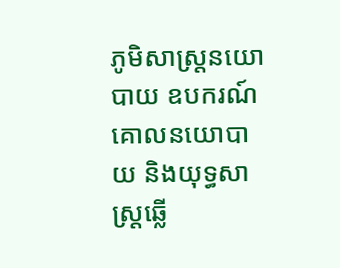ភូមិសាស្ត្រនយោបាយ ឧបករណ៍គោលនយោបាយ និងយុទ្ធសាស្ត្រឆ្លើ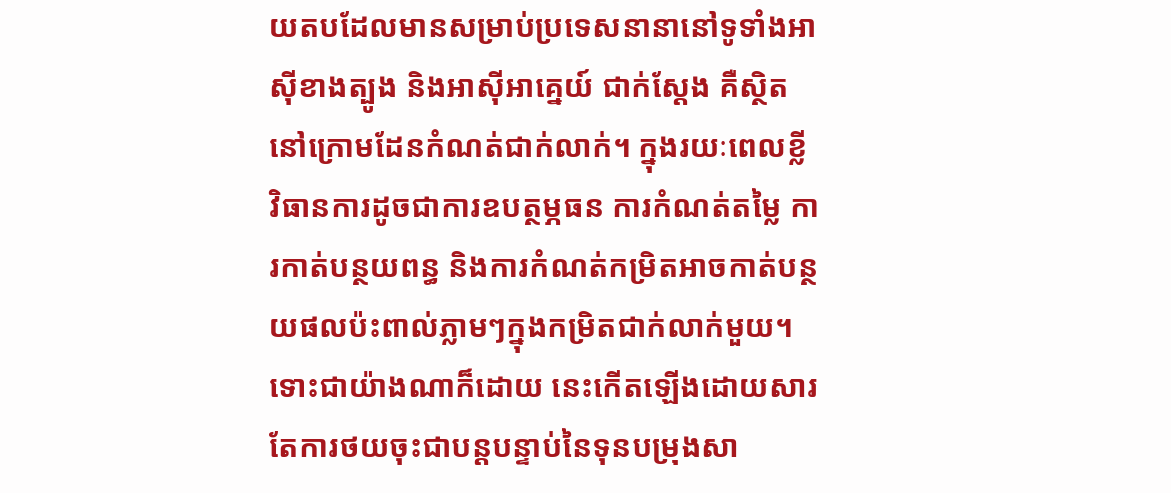យតបដែលមានសម្រាប់ប្រទេសនានានៅទូទាំងអាស៊ីខាងត្បូង និងអាស៊ីអាគ្នេយ៍ ជាក់ស្តែង គឺស្ថិតនៅក្រោមដែនកំណត់ជាក់លាក់។ ក្នុងរយៈពេលខ្លី វិធានការដូចជាការឧបត្ថម្ភធន ការកំណត់តម្លៃ ការកាត់បន្ថយពន្ធ និងការកំណត់កម្រិតអាចកាត់បន្ថយផលប៉ះពាល់ភ្លាមៗក្នុងកម្រិតជាក់លាក់មួយ។ ទោះជាយ៉ាងណាក៏ដោយ នេះកើតឡើងដោយសារតែការថយចុះជាបន្តបន្ទាប់នៃទុនបម្រុងសា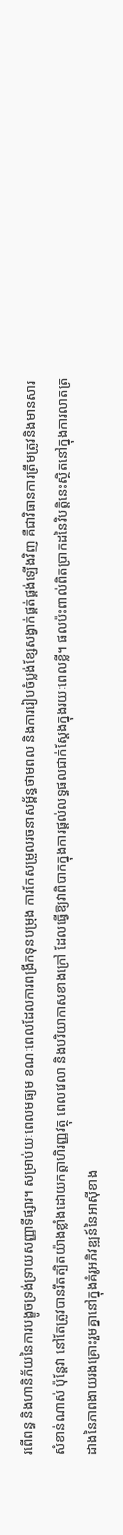រពើពន្ធ និងហានិភ័យនៃការបង្ខូចទ្រង់ទ្រាយសញ្ញាទីផ្សារ។ សម្រាប់យៈពេលមធ្យម ខណៈពេលដែលការពង្រីកទុនបម្រុង ការកែសម្រួលរចនាសម្ព័ន្ធថាមពល និងការរៀបចំប្លង់ខ្សែសង្វាក់ផ្គត់ផ្គង់ឡើងវិញ គឺជាវិធានការត្រឹមត្រូវនិងមានសារសំខាន់ណាស់ ប៉ុន្តែវា នៅតែត្រូវបានរឹតត្បិតយ៉ាងខ្លាំងដោយកត្តាហិរញ្ញវត្ថុ ពេលវេលា និងបរិយាកាសខាងក្រៅ ដែលធ្វើឱ្យវាពិបាកក្នុងការផ្តល់លទ្ធផលជាក់ស្តែងក្នុងរយៈពេលខ្លី។ ផលប៉ះពាល់ពិតប្រាកដនៃវិបត្តិនេះស្ថិតនៅក្នុងការលាតត្រដាងនៃភាពងាយរងគ្រោះរួមគ្នានៅក្នុងគំរូអភិវឌ្ឍន៍នៃអាស៊ីខាង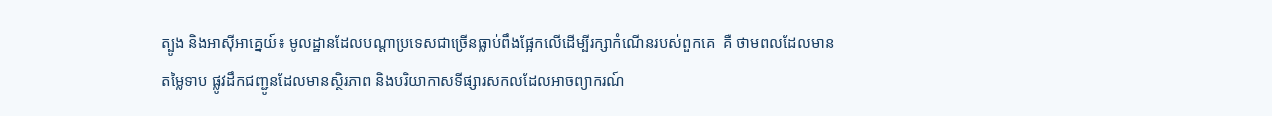ត្បូង និងអាស៊ីអាគ្នេយ៍៖ មូលដ្ឋានដែលបណ្តាប្រទេសជាច្រើនធ្លាប់ពឹងផ្អែកលើដើម្បីរក្សាកំណើនរបស់ពួកគេ  គឺ ថាមពលដែលមានតម្លៃទាប ផ្លូវដឹកជញ្ជូនដែលមានស្ថិរភាព និងបរិយាកាសទីផ្សារសកលដែលអាចព្យាករណ៍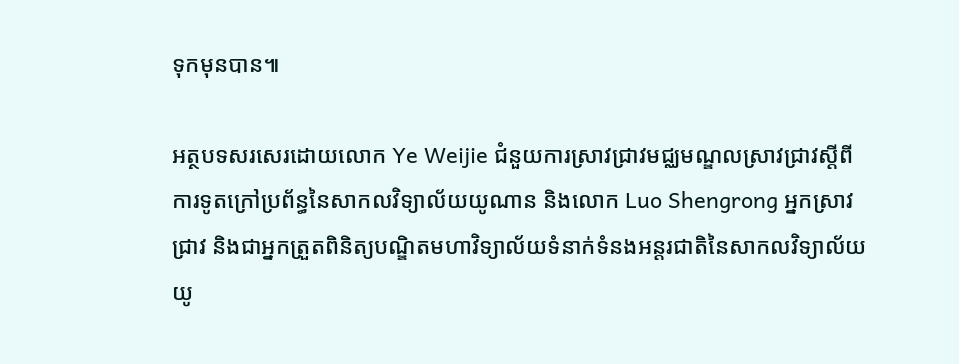ទុកមុនបាន៕

អត្ថបទសរសេរដោយលោក Ye Weijie ជំនួយការស្រាវជ្រាវមជ្ឈមណ្ឌលស្រាវជ្រាវស្តីពីការទូតក្រៅប្រព័ន្ធនៃសាកលវិទ្យាល័យយូណាន និងលោក Luo Shengrong អ្នកស្រាវជ្រាវ និងជាអ្នកត្រួតពិនិត្យបណ្ឌិតមហាវិទ្យាល័យទំនាក់ទំនងអន្តរជាតិនៃសាកលវិទ្យាល័យយូ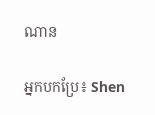ណាន

អ្នកបកប្រែ៖ Shen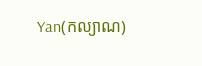Yan(កល្យាណ)